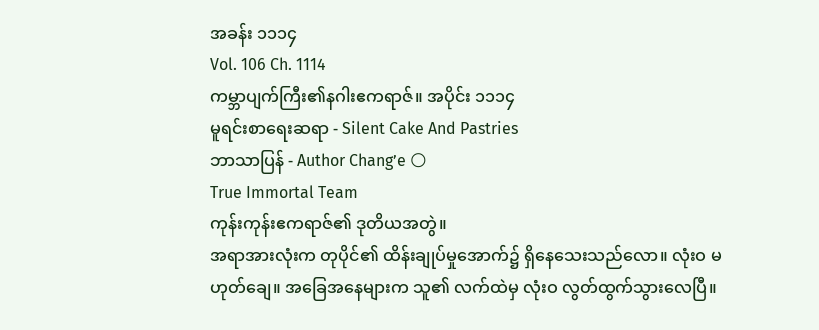အခန်း ၁၁၁၄
Vol. 106 Ch. 1114
ကမ္ဘာပျက်ကြီး၏နဂါးဧကရာဇ်။ အပိုင်း ၁၁၁၄
မူရင်းစာရေးဆရာ - Silent Cake And Pastries
ဘာသာပြန် - Author Chang’e 🌕
True Immortal Team
ကုန်းကုန်းဧကရာဇ်၏ ဒုတိယအတွဲ။
အရာအားလုံးက တုပိုင်၏ ထိန်းချုပ်မှုအောက်၌ ရှိနေသေးသည်လော။ လုံးဝ မဟုတ်ချေ။ အခြေအနေများက သူ၏ လက်ထဲမှ လုံးဝ လွတ်ထွက်သွားလေပြီ။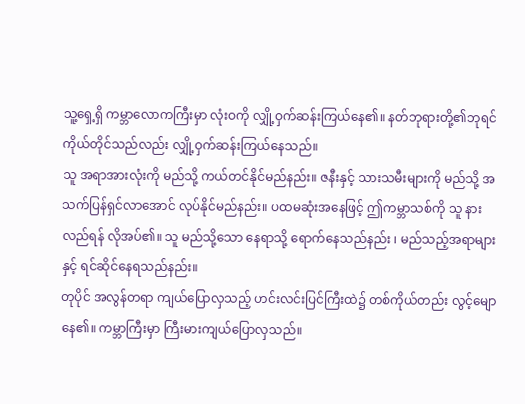သူ့ရှေ့ရှိ ကမ္ဘာလောကကြီးမှာ လုံးဝကို လျှို့ဝှက်ဆန်းကြယ်နေ၏။ နတ်ဘုရားတို့၏ဘုရင် ကိုယ်တိုင်သည်လည်း လျှို့ဝှက်ဆန်းကြယ်နေသည်။
သူ အရာအားလုံးကို မည်သို့ ကယ်တင်နိုင်မည်နည်း။ ဇနီးနှင့် သားသမီးများကို မည်သို့ အသက်ပြန်ရှင်လာအောင် လုပ်နိုင်မည်နည်း။ ပထမဆုံးအနေဖြင့် ဤကမ္ဘာသစ်ကို သူ နားလည်ရန် လိုအပ်၏။ သူ မည်သို့သော နေရာသို့ ရောက်နေသည်နည်း ၊ မည်သည့်အရာများနှင့် ရင်ဆိုင်နေရသည်နည်း။
တုပိုင် အလွန်တရာ ကျယ်ပြောလှသည့် ဟင်းလင်းပြင်ကြီးထဲ၌ တစ်ကိုယ်တည်း လွင့်မျောနေ၏။ ကမ္ဘာကြီးမှာ ကြီးမားကျယ်ပြောလှသည်။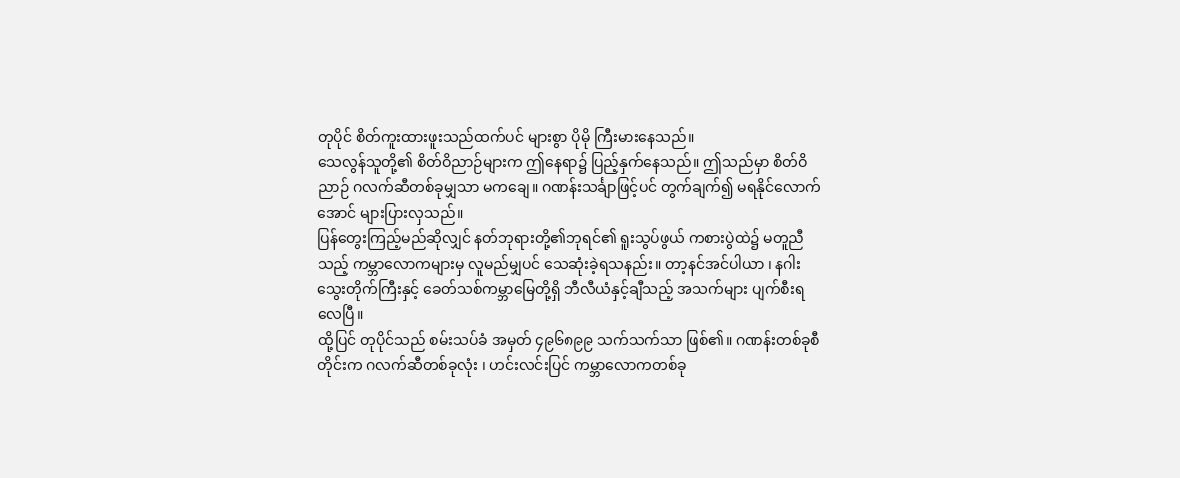တုပိုင် စိတ်ကူးထားဖူးသည်ထက်ပင် များစွာ ပိုမို ကြီးမားနေသည်။
သေလွန်သူတို့၏ စိတ်ဝိညာဉ်များက ဤနေရာ၌ ပြည့်နှက်နေသည်။ ဤသည်မှာ စိတ်ဝိညာဉ် ဂလက်ဆီတစ်ခုမျှသာ မကချေ။ ဂဏန်းသင်္ချာဖြင့်ပင် တွက်ချက်၍ မရနိုင်လောက်အောင် များပြားလှသည်။
ပြန်တွေးကြည့်မည်ဆိုလျှင် နတ်ဘုရားတို့၏ဘုရင်၏ ရူးသွပ်ဖွယ် ကစားပွဲထဲ၌ မတူညီသည့် ကမ္ဘာလောကများမှ လူမည်မျှပင် သေဆုံးခဲ့ရသနည်း။ တာ့နင်အင်ပါယာ ၊ နဂါးသွေးတိုက်ကြီးနှင့် ခေတ်သစ်ကမ္ဘာမြေတို့ရှိ ဘီလီယံနှင့်ချီသည့် အသက်များ ပျက်စီးရလေပြီ။
ထို့ပြင် တုပိုင်သည် စမ်းသပ်ခံ အမှတ် ၄၉၆၈၉၉ သက်သက်သာ ဖြစ်၏။ ဂဏန်းတစ်ခုစီတိုင်းက ဂလက်ဆီတစ်ခုလုံး ၊ ဟင်းလင်းပြင် ကမ္ဘာလောကတစ်ခု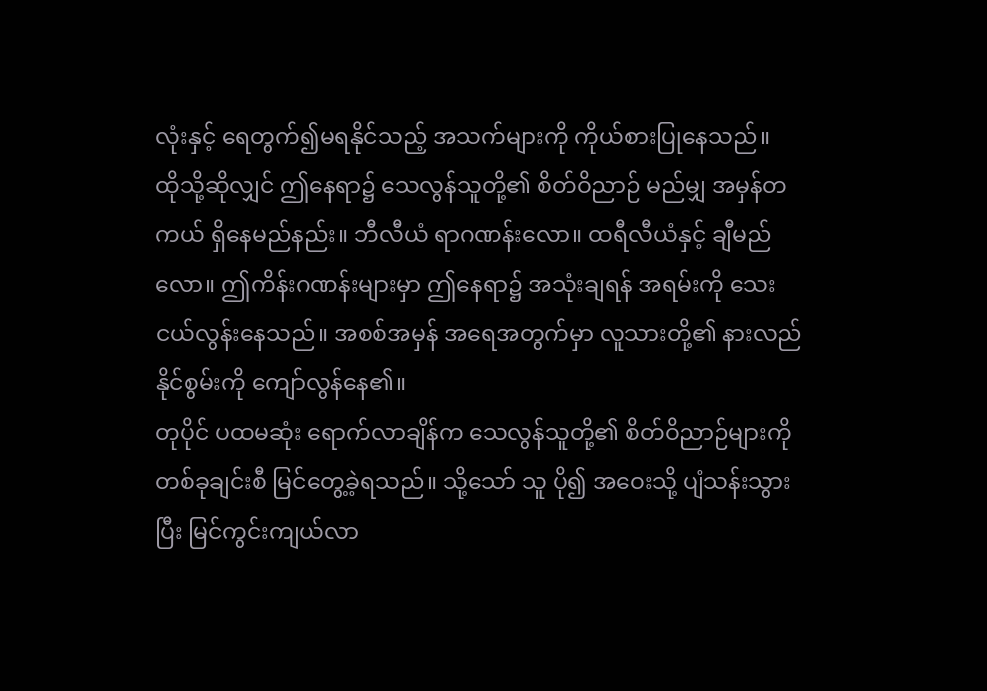လုံးနှင့် ရေတွက်၍မရနိုင်သည့် အသက်များကို ကိုယ်စားပြုနေသည်။
ထိုသို့ဆိုလျှင် ဤနေရာ၌ သေလွန်သူတို့၏ စိတ်ဝိညာဉ် မည်မျှ အမှန်တကယ် ရှိနေမည်နည်း။ ဘီလီယံ ရာဂဏန်းလော။ ထရီလီယံနှင့် ချီမည်လော။ ဤကိန်းဂဏန်းများမှာ ဤနေရာ၌ အသုံးချရန် အရမ်းကို သေးငယ်လွန်းနေသည်။ အစစ်အမှန် အရေအတွက်မှာ လူသားတို့၏ နားလည်နိုင်စွမ်းကို ကျော်လွန်နေ၏။
တုပိုင် ပထမဆုံး ရောက်လာချိန်က သေလွန်သူတို့၏ စိတ်ဝိညာဉ်များကို တစ်ခုချင်းစီ မြင်တွေ့ခဲ့ရသည်။ သို့သော် သူ ပို၍ အဝေးသို့ ပျံသန်းသွားပြီး မြင်ကွင်းကျယ်လာ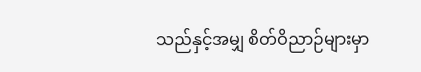သည်နှင့်အမျှ စိတ်ဝိညာဉ်များမှာ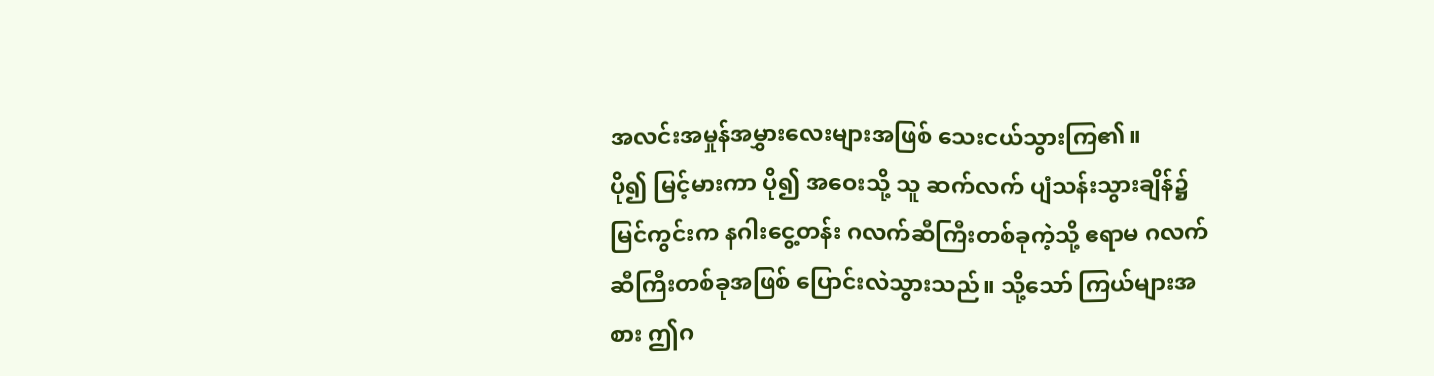အလင်းအမှုန်အမွှားလေးများအဖြစ် သေးငယ်သွားကြ၏။
ပို၍ မြင့်မားကာ ပို၍ အဝေးသို့ သူ ဆက်လက် ပျံသန်းသွားချိန်၌ မြင်ကွင်းက နဂါးငွေ့တန်း ဂလက်ဆီကြီးတစ်ခုကဲ့သို့ ဧရာမ ဂလက်ဆီကြီးတစ်ခုအဖြစ် ပြောင်းလဲသွားသည်။ သို့သော် ကြယ်များအစား ဤဂ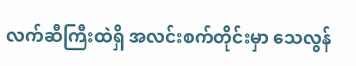လက်ဆီကြီးထဲရှိ အလင်းစက်တိုင်းမှာ သေလွန်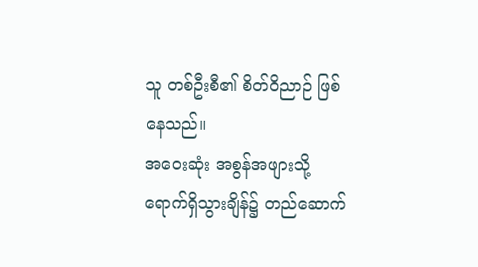သူ တစ်ဦးစီ၏ စိတ်ဝိညာဉ် ဖြစ်နေသည်။
အဝေးဆုံး အစွန်အဖျားသို့ ရောက်ရှိသွားချိန်၌ တည်ဆောက်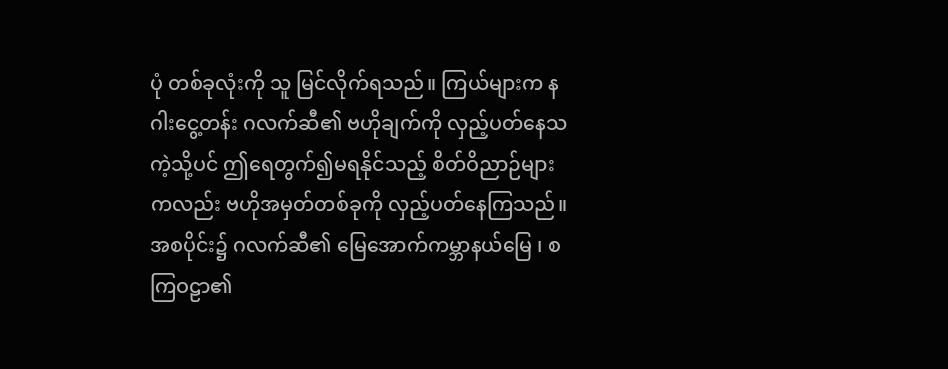ပုံ တစ်ခုလုံးကို သူ မြင်လိုက်ရသည်။ ကြယ်များက နဂါးငွေ့တန်း ဂလက်ဆီ၏ ဗဟိုချက်ကို လှည့်ပတ်နေသကဲ့သို့ပင် ဤရေတွက်၍မရနိုင်သည့် စိတ်ဝိညာဉ်များကလည်း ဗဟိုအမှတ်တစ်ခုကို လှည့်ပတ်နေကြသည်။
အစပိုင်း၌ ဂလက်ဆီ၏ မြေအောက်ကမ္ဘာနယ်မြေ ၊ စကြဝဠာ၏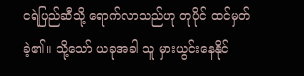ငရဲပြည်ဆီသို့ ရောက်လာသည်ဟု တုပိုင် ထင်မှတ်ခဲ့၏။ သို့သော် ယခုအခါ သူ မှားယွင်းနေနိုင်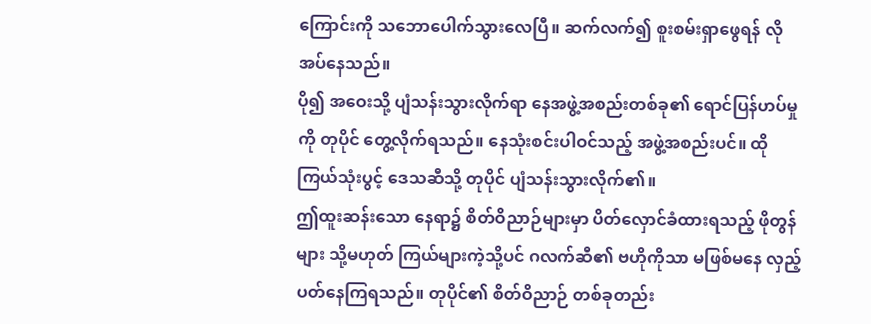ကြောင်းကို သဘောပေါက်သွားလေပြီ။ ဆက်လက်၍ စူးစမ်းရှာဖွေရန် လိုအပ်နေသည်။
ပို၍ အဝေးသို့ ပျံသန်းသွားလိုက်ရာ နေအဖွဲ့အစည်းတစ်ခု၏ ရောင်ပြန်ဟပ်မှုကို တုပိုင် တွေ့လိုက်ရသည်။ နေသုံးစင်းပါဝင်သည့် အဖွဲ့အစည်းပင်။ ထိုကြယ်သုံးပွင့် ဒေသဆီသို့ တုပိုင် ပျံသန်းသွားလိုက်၏။
ဤထူးဆန်းသော နေရာ၌ စိတ်ဝိညာဉ်များမှာ ပိတ်လှောင်ခံထားရသည့် ဖိုတွန်များ သို့မဟုတ် ကြယ်များကဲ့သို့ပင် ဂလက်ဆီ၏ ဗဟိုကိုသာ မဖြစ်မနေ လှည့်ပတ်နေကြရသည်။ တုပိုင်၏ စိတ်ဝိညာဉ် တစ်ခုတည်း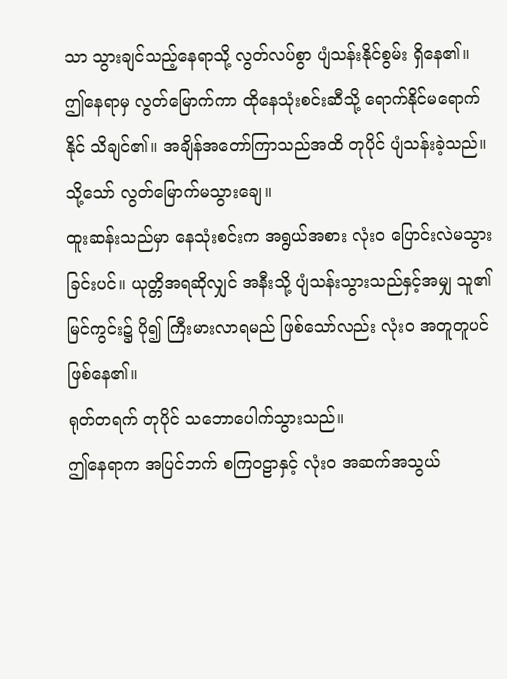သာ သွားချင်သည့်နေရာသို့ လွတ်လပ်စွာ ပျံသန်းနိုင်စွမ်း ရှိနေ၏။
ဤနေရာမှ လွတ်မြောက်ကာ ထိုနေသုံးစင်းဆီသို့ ရောက်နိုင်မရောက်နိုင် သိချင်၏။ အချိန်အတော်ကြာသည်အထိ တုပိုင် ပျံသန်းခဲ့သည်။ သို့သော် လွတ်မြောက်မသွားချေ။
ထူးဆန်းသည်မှာ နေသုံးစင်းက အရွယ်အစား လုံးဝ ပြောင်းလဲမသွားခြင်းပင်။ ယုတ္တိအရဆိုလျှင် အနီးသို့ ပျံသန်းသွားသည်နှင့်အမျှ သူ၏ မြင်ကွင်း၌ ပို၍ ကြီးမားလာရမည် ဖြစ်သော်လည်း လုံးဝ အတူတူပင် ဖြစ်နေ၏။
ရုတ်တရက် တုပိုင် သဘောပေါက်သွားသည်။
ဤနေရာက အပြင်ဘက် စကြဝဠာနှင့် လုံးဝ အဆက်အသွယ်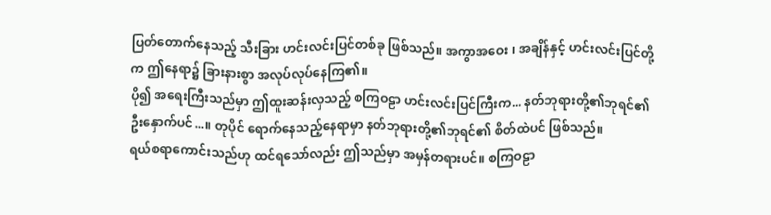ပြတ်တောက်နေသည့် သီးခြား ဟင်းလင်းပြင်တစ်ခု ဖြစ်သည်။ အကွာအဝေး ၊ အချိန်နှင့် ဟင်းလင်းပြင်တို့က ဤနေရာ၌ ခြားနားစွာ အလုပ်လုပ်နေကြ၏။
ပို၍ အရေးကြီးသည်မှာ ဤထူးဆန်းလှသည့် စကြဝဠာ ဟင်းလင်းပြင်ကြီးက... နတ်ဘုရားတို့၏ဘုရင်၏ ဦးနှောက်ပင်...။ တုပိုင် ရောက်နေသည့်နေရာမှာ နတ်ဘုရားတို့၏ဘုရင်၏ စိတ်ထဲပင် ဖြစ်သည်။
ရယ်စရာကောင်းသည်ဟု ထင်ရသော်လည်း ဤသည်မှာ အမှန်တရားပင်။ စကြဝဠာ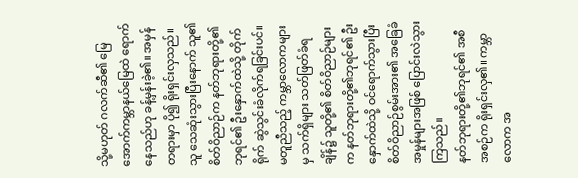သို့မဟုတ် ဂလက်ဆီ၏ မြေအောက်ကမ္ဘာနယ်မြေထဲ ရောက်နေသည်ဟု ခန့်မှန်းခဲ့၏။ အမှန်တရားမှာ ပို၍ ရိုးရှင်းလှသည်။ သူ သေဆုံးသွားပြီးနောက် သူ၏ စိတ်ဝိညာဉ်က နတ်ဘုရားတို့၏ဘုရင်၏ ဦးနှောက်ထဲသို့ တိုက်ရိုက် ဆွဲသွင်းခံလိုက်ရခြင်းပင်။
မတူညီသည့် ကမ္ဘာလောကများမှ သက်ရှိများ သတ်ဖြတ်ခံရချိန်၌ သူတို့၏ စိတ်ဝိညာဉ်များက နတ်ဘုရားတို့၏ဘုရင်၏ ဦးနှောက်ထဲသို့ ဝင်ရောက်သွားပြီး စိတ်ဝိညာဉ်စွမ်းအား၏ အခြေခံ အမှုန်များအဖြစ် ပြောင်းလဲသွားကြသည်။
နတ်ဘုရားတို့၏ဘုရင်၏ အစီအစဉ်က ရိုးရှင်းလှ၏။ ကမ္ဘာလောက အ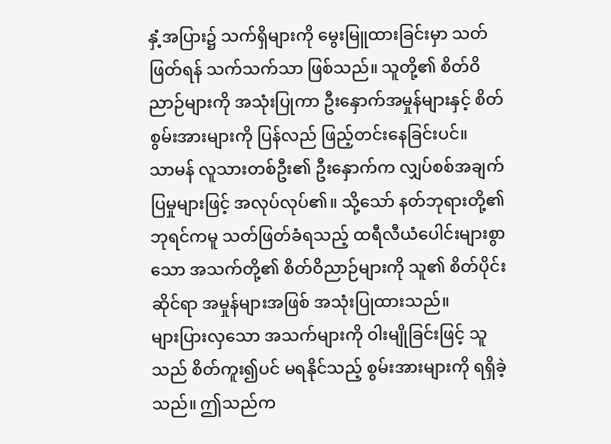နှံ့အပြား၌ သက်ရှိများကို မွေးမြူထားခြင်းမှာ သတ်ဖြတ်ရန် သက်သက်သာ ဖြစ်သည်။ သူတို့၏ စိတ်ဝိညာဉ်များကို အသုံးပြုကာ ဦးနှောက်အမှုန်များနှင့် စိတ်စွမ်းအားများကို ပြန်လည် ဖြည့်တင်းနေခြင်းပင်။
သာမန် လူသားတစ်ဦး၏ ဦးနှောက်က လျှပ်စစ်အချက်ပြမှုများဖြင့် အလုပ်လုပ်၏။ သို့သော် နတ်ဘုရားတို့၏ဘုရင်ကမူ သတ်ဖြတ်ခံရသည့် ထရီလီယံပေါင်းများစွာသော အသက်တို့၏ စိတ်ဝိညာဉ်များကို သူ၏ စိတ်ပိုင်းဆိုင်ရာ အမှုန်များအဖြစ် အသုံးပြုထားသည်။
များပြားလှသော အသက်များကို ဝါးမျိုခြင်းဖြင့် သူသည် စိတ်ကူး၍ပင် မရနိုင်သည့် စွမ်းအားများကို ရရှိခဲ့သည်။ ဤသည်က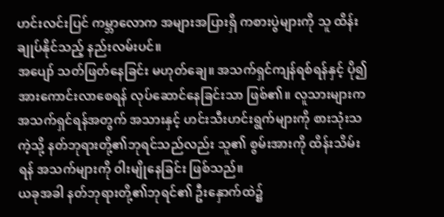ဟင်းလင်းပြင် ကမ္ဘာလောက အများအပြားရှိ ကစားပွဲများကို သူ ထိန်းချုပ်နိုင်သည့် နည်းလမ်းပင်။
အပျော် သတ်ဖြတ်နေခြင်း မဟုတ်ချေ။ အသက်ရှင်ကျန်ရစ်ရန်နှင့် ပို၍ အားကောင်းလာစေရန် လုပ်ဆောင်နေခြင်းသာ ဖြစ်၏။ လူသားများက အသက်ရှင်ရန်အတွက် အသားနှင့် ဟင်းသီးဟင်းရွက်များကို စားသုံးသကဲ့သို့ နတ်ဘုရားတို့၏ဘုရင်သည်လည်း သူ၏ စွမ်းအားကို ထိန်းသိမ်းရန် အသက်များကို ဝါးမျိုနေခြင်း ဖြစ်သည်။
ယခုအခါ နတ်ဘုရားတို့၏ဘုရင်၏ ဦးနှောက်ထဲ၌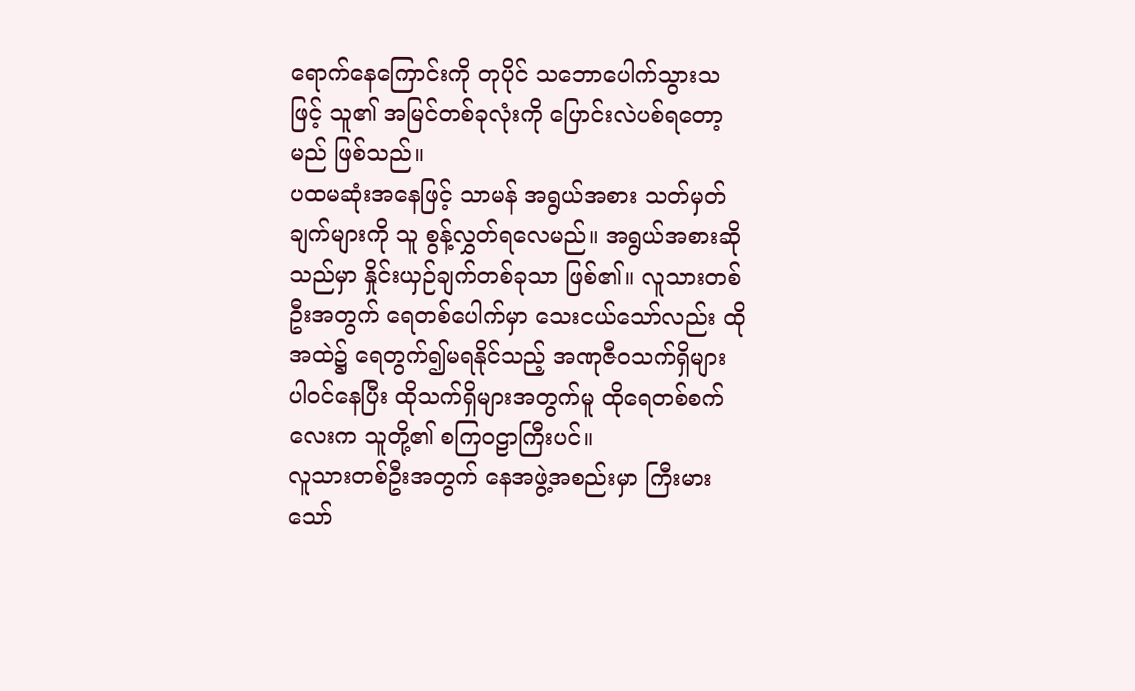ရောက်နေကြောင်းကို တုပိုင် သဘောပေါက်သွားသဖြင့် သူ၏ အမြင်တစ်ခုလုံးကို ပြောင်းလဲပစ်ရတော့မည် ဖြစ်သည်။
ပထမဆုံးအနေဖြင့် သာမန် အရွယ်အစား သတ်မှတ်ချက်များကို သူ စွန့်လွှတ်ရလေမည်။ အရွယ်အစားဆိုသည်မှာ နှိုင်းယှဉ်ချက်တစ်ခုသာ ဖြစ်၏။ လူသားတစ်ဦးအတွက် ရေတစ်ပေါက်မှာ သေးငယ်သော်လည်း ထိုအထဲ၌ ရေတွက်၍မရနိုင်သည့် အဏုဇီဝသက်ရှိများ ပါဝင်နေပြီး ထိုသက်ရှိများအတွက်မူ ထိုရေတစ်စက်လေးက သူတို့၏ စကြဝဠာကြီးပင်။
လူသားတစ်ဦးအတွက် နေအဖွဲ့အစည်းမှာ ကြီးမားသော်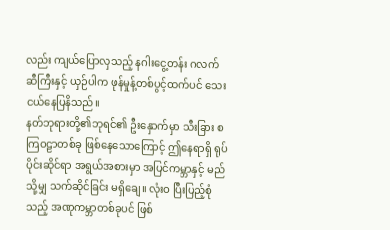လည်း ကျယ်ပြောလှသည့် နဂါးငွေ့တန်း ဂလက်ဆီကြီးနှင့် ယှဉ်ပါက ဖုန်မှုန့်တစ်ပွင့်ထက်ပင် သေးငယ်နေပြနိသည်။
နတ်ဘုရားတို့၏ဘုရင်၏ ဦးနှောက်မှာ သီးခြား စကြဝဠာတစ်ခု ဖြစ်နေသောကြောင့် ဤနေရာရှိ ရုပ်ပိုင်းဆိုင်ရာ အရွယ်အစားမှာ အပြင်ကမ္ဘာနှင့် မည်သို့မျှ သက်ဆိုင်ခြင်း မရှိချေ။ လုံးဝ ပြီးပြည့်စုံသည့် အဏုကမ္ဘာတစ်ခုပင် ဖြစ်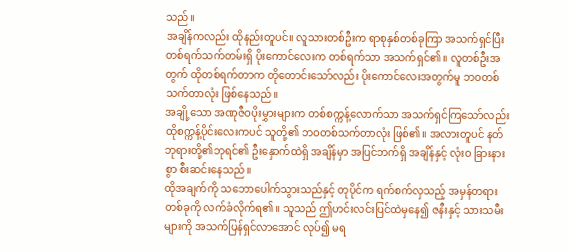သည်။
အချိန်ကလည်း ထိုနည်းတူပင်။ လူသားတစ်ဦးက ရာစုနှစ်တစ်ခုကြာ အသက်ရှင်ပြီး တစ်ရက်သက်တမ်းရှိ ပိုးကောင်လေးက တစ်ရက်သာ အသက်ရှင်၏။ လူတစ်ဦးအတွက် ထိုတစ်ရက်တာက တိုတောင်းသော်လည်း ပိုးကောင်လေးအတွက်မူ ဘဝတစ်သက်တာလုံး ဖြစ်နေသည်။
အချို့သော အဏုဇီဝပိုးမွှားများက တစ်စက္ကန့်လောက်သာ အသက်ရှင်ကြသော်လည်း ထိုစက္ကန့်ပိုင်းလေးကပင် သူတို့၏ ဘဝတစ်သက်တာလုံး ဖြစ်၏။ အလားတူပင် နတ်ဘုရားတို့၏ဘုရင်၏ ဦးနှောက်ထဲရှိ အချိန်မှာ အပြင်ဘက်ရှိ အချိန်နှင့် လုံးဝ ခြားနားစွာ စီးဆင်းနေသည်။
ထိုအချက်ကို သဘောပေါက်သွားသည်နှင့် တုပိုင်က ရက်စက်လှသည့် အမှန်တရား တစ်ခုကို လက်ခံလိုက်ရ၏။ သူသည် ဤဟင်းလင်းပြင်ထဲမှနေ၍ ဇနီးနှင့် သားသမီးများကို အသက်ပြန်ရှင်လာအောင် လုပ်၍ မရ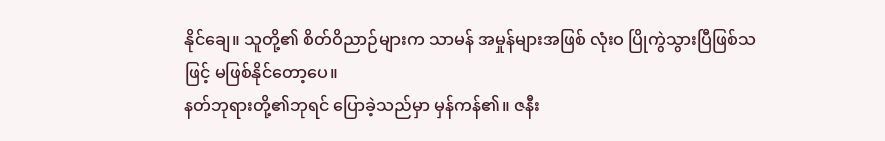နိုင်ချေ။ သူတို့၏ စိတ်ဝိညာဉ်များက သာမန် အမှုန်များအဖြစ် လုံးဝ ပြိုကွဲသွားပြီဖြစ်သဖြင့် မဖြစ်နိုင်တော့ပေ။
နတ်ဘုရားတို့၏ဘုရင် ပြောခဲ့သည်မှာ မှန်ကန်၏။ ဇနီး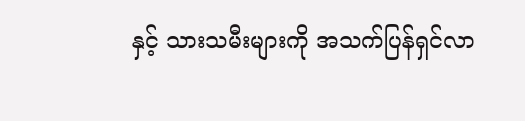နှင့် သားသမီးများကို အသက်ပြန်ရှင်လာ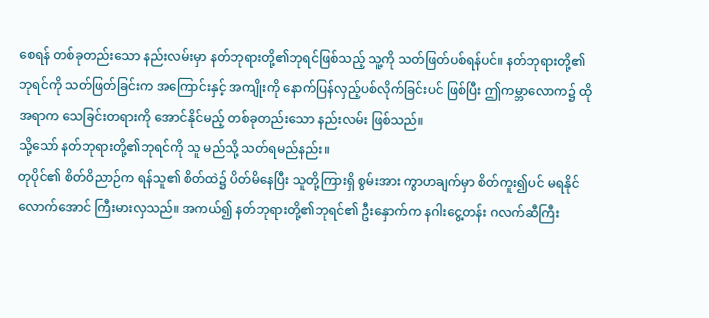စေရန် တစ်ခုတည်းသော နည်းလမ်းမှာ နတ်ဘုရားတို့၏ဘုရင်ဖြစ်သည့် သူ့ကို သတ်ဖြတ်ပစ်ရန်ပင်။ နတ်ဘုရားတို့၏ဘုရင်ကို သတ်ဖြတ်ခြင်းက အကြောင်းနှင့် အကျိုးကို နောက်ပြန်လှည့်ပစ်လိုက်ခြင်းပင် ဖြစ်ပြီး ဤကမ္ဘာလောက၌ ထိုအရာက သေခြင်းတရားကို အောင်နိုင်မည့် တစ်ခုတည်းသော နည်းလမ်း ဖြစ်သည်။
သို့သော် နတ်ဘုရားတို့၏ဘုရင်ကို သူ မည်သို့ သတ်ရမည်နည်း။
တုပိုင်၏ စိတ်ဝိညာဉ်က ရန်သူ၏ စိတ်ထဲ၌ ပိတ်မိနေပြီး သူတို့ကြားရှိ စွမ်းအား ကွာဟချက်မှာ စိတ်ကူး၍ပင် မရနိုင်လောက်အောင် ကြီးမားလှသည်။ အကယ်၍ နတ်ဘုရားတို့၏ဘုရင်၏ ဦးနှောက်က နဂါးငွေ့တန်း ဂလက်ဆီကြီး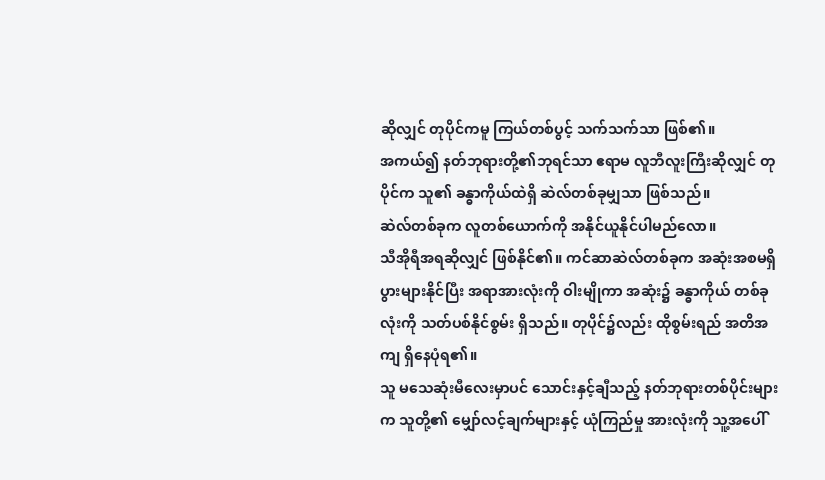ဆိုလျှင် တုပိုင်ကမူ ကြယ်တစ်ပွင့် သက်သက်သာ ဖြစ်၏။
အကယ်၍ နတ်ဘုရားတို့၏ဘုရင်သာ ဧရာမ လူဘီလူးကြီးဆိုလျှင် တုပိုင်က သူ၏ ခန္ဓာကိုယ်ထဲရှိ ဆဲလ်တစ်ခုမျှသာ ဖြစ်သည်။
ဆဲလ်တစ်ခုက လူတစ်ယောက်ကို အနိုင်ယူနိုင်ပါမည်လော။
သီအိုရီအရဆိုလျှင် ဖြစ်နိုင်၏။ ကင်ဆာဆဲလ်တစ်ခုက အဆုံးအစမရှိ ပွားများနိုင်ပြီး အရာအားလုံးကို ဝါးမျိုကာ အဆုံး၌ ခန္ဓာကိုယ် တစ်ခုလုံးကို သတ်ပစ်နိုင်စွမ်း ရှိသည်။ တုပိုင်၌လည်း ထိုစွမ်းရည် အတိအကျ ရှိနေပုံရ၏။
သူ မသေဆုံးမီလေးမှာပင် သောင်းနှင့်ချီသည့် နတ်ဘုရားတစ်ပိုင်းများက သူတို့၏ မျှော်လင့်ချက်များနှင့် ယုံကြည်မှု အားလုံးကို သူ့အပေါ်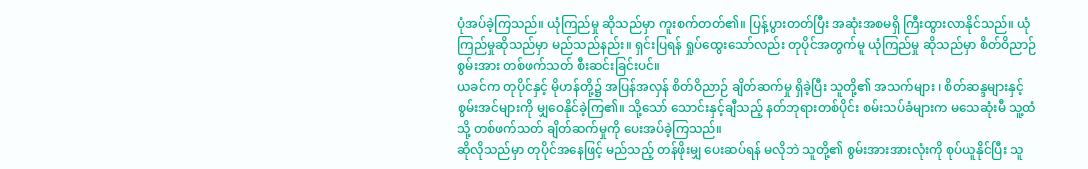ပုံအပ်ခဲ့ကြသည်။ ယုံကြည်မှု ဆိုသည်မှာ ကူးစက်တတ်၏။ ပြန့်ပွားတတ်ပြီး အဆုံးအစမရှိ ကြီးထွားလာနိုင်သည်။ ယုံကြည်မှုဆိုသည်မှာ မည်သည်နည်း။ ရှင်းပြရန် ရှုပ်ထွေးသော်လည်း တုပိုင်အတွက်မူ ယုံကြည်မှု ဆိုသည်မှာ စိတ်ဝိညာဉ်စွမ်းအား တစ်ဖက်သတ် စီးဆင်းခြင်းပင်။
ယခင်က တုပိုင်နှင့် မိုဟန်တို့၌ အပြန်အလှန် စိတ်ဝိညာဉ် ချိတ်ဆက်မှု ရှိခဲ့ပြီး သူတို့၏ အသက်များ ၊ စိတ်ဆန္ဒများနှင့် စွမ်းအင်များကို မျှဝေနိုင်ခဲ့ကြ၏။ သို့သော် သောင်းနှင့်ချီသည့် နတ်ဘုရားတစ်ပိုင်း စမ်းသပ်ခံများက မသေဆုံးမီ သူ့ထံသို့ တစ်ဖက်သတ် ချိတ်ဆက်မှုကို ပေးအပ်ခဲ့ကြသည်။
ဆိုလိုသည်မှာ တုပိုင်အနေဖြင့် မည်သည့် တန်ဖိုးမျှ ပေးဆပ်ရန် မလိုဘဲ သူတို့၏ စွမ်းအားအားလုံးကို စုပ်ယူနိုင်ပြီး သူ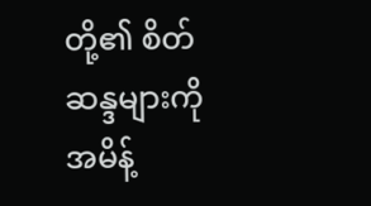တို့၏ စိတ်ဆန္ဒများကို အမိန့်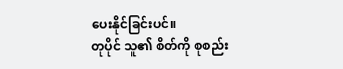ပေးနိုင်ခြင်းပင်။
တုပိုင် သူ၏ စိတ်ကို စုစည်း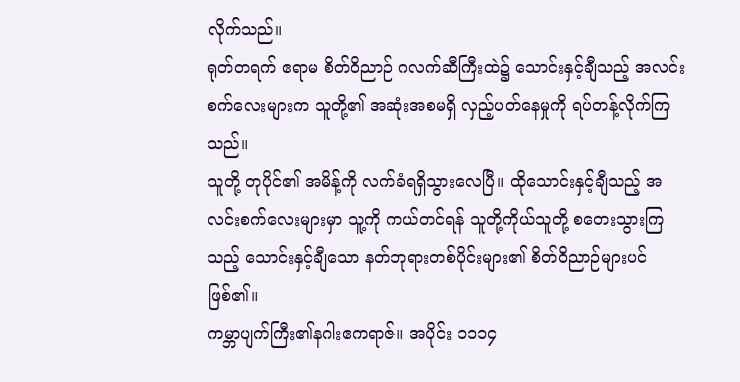လိုက်သည်။
ရုတ်တရက် ဧရာမ စိတ်ဝိညာဉ် ဂလက်ဆီကြီးထဲ၌ သောင်းနှင့်ချီသည့် အလင်းစက်လေးများက သူတို့၏ အဆုံးအစမရှိ လှည့်ပတ်နေမှုကို ရပ်တန့်လိုက်ကြသည်။
သူတို့ တုပိုင်၏ အမိန့်ကို လက်ခံရရှိသွားလေပြီ။ ထိုသောင်းနှင့်ချီသည့် အလင်းစက်လေးများမှာ သူ့ကို ကယ်တင်ရန် သူတို့ကိုယ်သူတို့ စတေးသွားကြသည့် သောင်းနှင့်ချီသော နတ်ဘုရားတစ်ပိုင်းများ၏ စိတ်ဝိညာဉ်များပင် ဖြစ်၏။
ကမ္ဘာပျက်ကြီး၏နဂါးဧကရာဇ်။ အပိုင်း ၁၁၁၄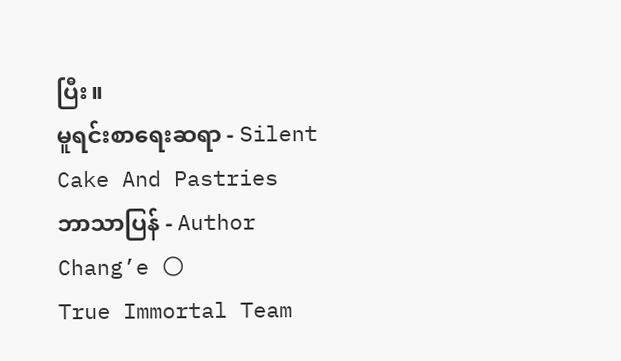ပြီး။
မူရင်းစာရေးဆရာ - Silent Cake And Pastries
ဘာသာပြန် - Author Chang’e 🌕
True Immortal Team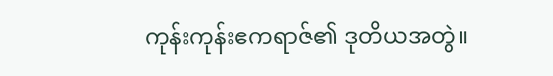ကုန်းကုန်းဧကရာဇ်၏ ဒုတိယအတွဲ။